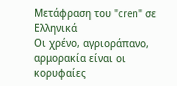Μετάφραση του "cren" σε Ελληνικά
Οι χρένο, αγριοράπανο, αρμορακία είναι οι κορυφαίες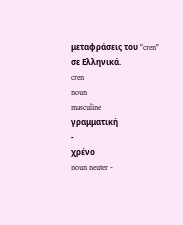μεταφράσεις του "cren" σε Ελληνικά.
cren
noun
masculine
γραμματική
-
χρένο
noun neuter -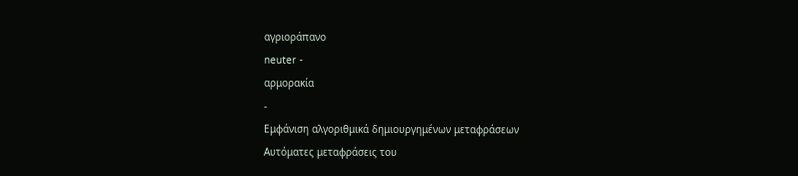αγριοράπανο
neuter -
αρμορακία
-
Εμφάνιση αλγοριθμικά δημιουργημένων μεταφράσεων
Αυτόματες μεταφράσεις του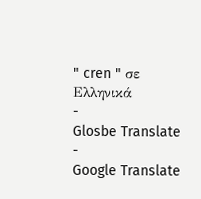" cren " σε Ελληνικά
-
Glosbe Translate
-
Google Translate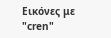Εικόνες με "cren"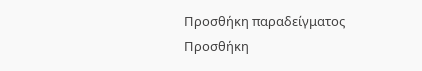Προσθήκη παραδείγματος
Προσθήκη